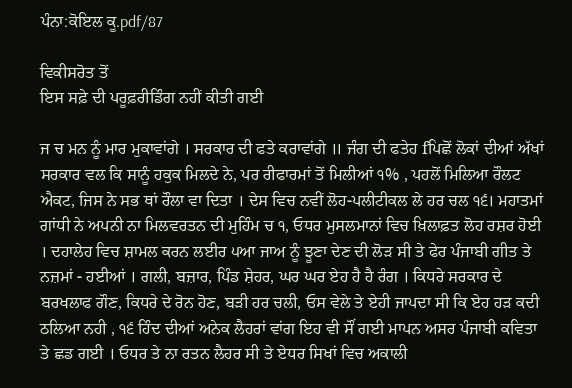ਪੰਨਾ:ਕੋਇਲ ਕੂ.pdf/87

ਵਿਕੀਸਰੋਤ ਤੋਂ
ਇਸ ਸਫ਼ੇ ਦੀ ਪਰੂਫ਼ਰੀਡਿੰਗ ਨਹੀਂ ਕੀਤੀ ਗਈ

ਜ ਚ ਮਨ ਨੂੰ ਮਾਰ ਮੁਕਾਵਾਂਗੇ । ਸਰਕਾਰ ਦੀ ਫਤੇ ਕਰਾਵਾਂਗੇ ॥ ਜੰਗ ਦੀ ਫਤੇਹ fਪਿਛੋਂ ਲੋਕਾਂ ਦੀਆਂ ਅੱਖਾਂ ਸਰਕਾਰ ਵਲ ਕਿ ਸਾਨੂੰ ਹਕੁਕ ਮਿਲਦੇ ਨੇ, ਪਰ ਰੀਫਾਰਮਾਂ ਤੋਂ ਮਿਲੀਆਂ ੧% , ਪਹਲੋਂ ਮਿਲਿਆ ਰੌਲਟ ਐਕਟ, ਜਿਸ ਨੇ ਸਭ ਥਾਂ ਰੌਲਾ ਵਾ ਦਿਤਾ । ਦੇਸ ਵਿਚ ਨਵੀਂ ਲੋਹ-ਪਲੀਟੀਕਲ ਲੇ ਹਰ ਚਲ ੧੬। ਮਹਾਤਮਾਂ ਗਾਂਧੀ ਨੇ ਅਪਨੀ ਨਾ ਮਿਲਵਰਤਨ ਦੀ ਮੁਹਿੰਮ ਚ ੧, ਓਧਰ ਮੁਸਲਮਾਨਾਂ ਵਿਚ ਖ਼ਿਲਾਫ਼ਤ ਲੋਹ ਰਸ਼ਰ ਹੋਈ । ਦਹਾਲੇਹ ਵਿਚ ਸ਼ਾਮਲ ਕਰਨ ਲਈਰ ੫ਆ ਜਾਅ ਨੂੰ ਝੂਣਾ ਦੇਣ ਦੀ ਲੋੜ ਸੀ ਤੇ ਫੇਰ ਪੰਜਾਬੀ ਗੀਤ ਤੇ ਨਜ਼ਮਾਂ - ਹਈਆਂ । ਗਲੀ, ਬਜ਼ਾਰ, ਪਿੰਡ ਸ਼ੇਹਰ, ਘਰ ਘਰ ਏਹ ਹੈ ਹੈ ਰੰਗ । ਕਿਧਰੇ ਸਰਕਾਰ ਦੇ ਬਰਖਲਾਫ ਗੌਣ, ਕਿਧਰੇ ਦੇ ਰੋਨ ਹੋਣ, ਬੜੀ ਹਰ ਚਲੀ, ਓਸ ਵੇਲੇ ਤੇ ਏਹੀ ਜਾਪਦਾ ਸੀ ਕਿ ਏਹ ਹੜ ਕਦੀ ਠਲਿਆ ਨਹੀ , ੧੬ ਹਿੰਦ ਦੀਆਂ ਅਨੇਕ ਲੈਹਰਾਂ ਵਾਂਗ ਇਹ ਵੀ ਸੌਂ ਗਈ ਮਾਪਨ ਅਸਰ ਪੰਜਾਬੀ ਕਵਿਤਾ ਤੇ ਛਡ ਗਈ । ਓਧਰ ਤੇ ਨਾ ਰਤਨ ਲੈਹਰ ਸੀ ਤੇ ਏਧਰ ਸਿਖਾਂ ਵਿਚ ਅਕਾਲੀ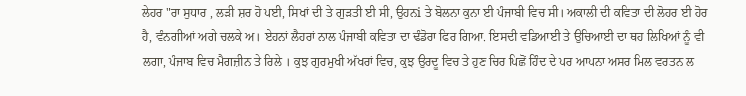ਲੇਹਰ "ਰਾ ਸੁਧਾਰ , ਲੜੀ ਸ਼ਰ ਹੋ ਪਈ, ਸਿਖਾਂ ਦੀ ਤੇ ਗੁੜਤੀ ਈ ਸੀ, ਉਹਨi ਤੇ ਬੋਲਨਾ ਕੁਨਾ ਈ ਪੰਜਾਬੀ ਵਿਚ ਸੀ। ਅਕਾਲੀ ਦੀ ਕਵਿਤਾ ਦੀ ਲੋਹਰ ਈ ਹੋਰ ਹੈ, ਵੰਨਗੀਆਂ ਅਗੇ ਚਲਕੇ ਅ। ਏਹਨਾਂ ਲੈਹਰਾਂ ਨਾਲ ਪੰਜਾਬੀ ਕਵਿਤਾ ਦਾ ਢੰਡੋਰਾ ਫਿਰ ਗਿਆ. ਇਸਦੀ ਵਡਿਆਈ ਤੇ ਉਚਿਆਈ ਦਾ ਥਹ ਲਿਖਿਆਂ ਨੂੰ ਵੀ ਲਗਾ, ਪੰਜਾਬ ਵਿਚ ਮੈਗਜ਼ੀਨ ਤੇ ਰਿਲੇ । ਕੁਝ ਗੁਰਮੁਖੀ ਅੱਖਰਾਂ ਵਿਚ, ਕੁਝ ਉਰਦੂ ਵਿਚ ਤੇ ਹੁਣ ਚਿਰ ਪਿਛੋਂ ਹਿੰਦ ਦੇ ਪਰ ਆਪਨਾ ਅਸਰ ਮਿਲ ਵਰਤਨ ਲ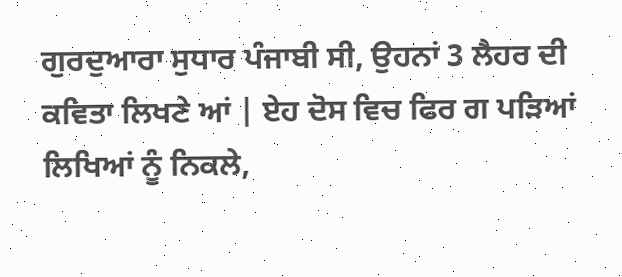ਗੁਰਦੁਆਰਾ ਸੁਧਾਰ ਪੰਜਾਬੀ ਸੀ, ਉਹਨਾਂ 3 ਲੈਹਰ ਦੀ ਕਵਿਤਾ ਲਿਖਣੇ ਆਂ | ਏਹ ਦੋਸ ਵਿਚ ਫਿਰ ਗ ਪੜਿਆਂ ਲਿਖਿਆਂ ਨੂੰ ਨਿਕਲੇ,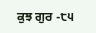ਕੁਝ ਗੁਰ -੮੫